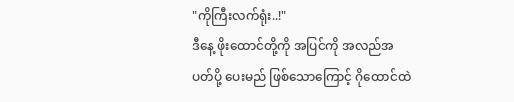"ကိုကြီးလက်ရုံး..!"
ဒီနေ့ ဖိုးထောင်တို့ကို အပြင်ကို အလည်အပတ်ပို့ ပေးမည် ဖြစ်သောကြောင့် ဂိုထောင်ထဲ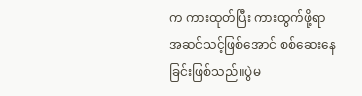က ကားထုတ်ပြီး ကားထွက်ဖို့ရာ အဆင်သင့်ဖြစ်အောင် စစ်ဆေးနေခြင်းဖြစ်သည်။ပွဲမ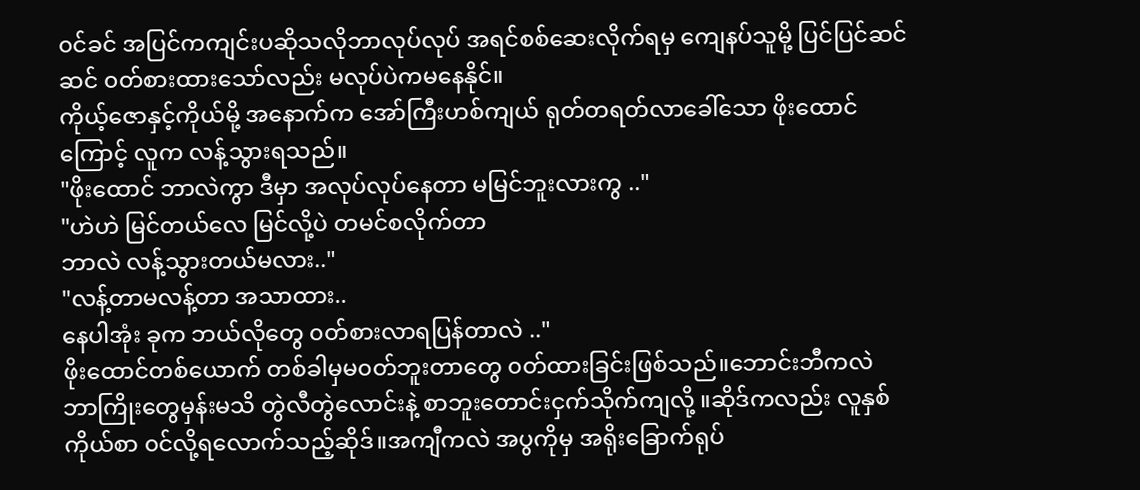၀င်ခင် အပြင်ကကျင်းပဆိုသလိုဘာလုပ်လုပ် အရင်စစ်ဆေးလိုက်ရမှ ကျေနပ်သူမို့ ပြင်ပြင်ဆင်ဆင် ၀တ်စားထားသော်လည်း မလုပ်ပဲကမနေနိုင်။
ကိုယ့်ဇောနှင့်ကိုယ်မို့ အနောက်က အော်ကြီးဟစ်ကျယ် ရုတ်တရတ်လာခေါ်သော ဖိုးထောင်ကြောင့် လူက လန့်သွားရသည်။
"ဖိုးထောင် ဘာလဲကွာ ဒီမှာ အလုပ်လုပ်နေတာ မမြင်ဘူးလားကွ .."
"ဟဲဟဲ မြင်တယ်လေ မြင်လို့ပဲ တမင်စလိုက်တာ
ဘာလဲ လန့်သွားတယ်မလား.."
"လန့်တာမလန့်တာ အသာထား..
နေပါအုံး ခုက ဘယ်လိုတွေ ၀တ်စားလာရပြန်တာလဲ .."
ဖိုးထောင်တစ်ယောက် တစ်ခါမှမ၀တ်ဘူးတာတွေ ၀တ်ထားခြင်းဖြစ်သည်။ဘောင်းဘီကလဲ ဘာကြိုးတွေမှန်းမသိ တွဲလီတွဲလောင်းနဲ့ စာဘူးတောင်းငှက်သိုက်ကျလို့ ။ဆိုဒ်ကလည်း လူနှစ်ကိုယ်စာ ၀င်လို့ရလောက်သည့်ဆိုဒ်။အကျီကလဲ အပွကိုမှ အရိုးခြောက်ရုပ်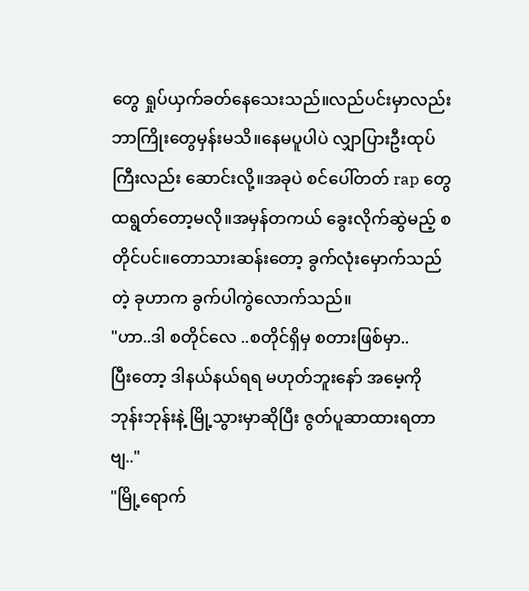တွေ ရှုပ်ယှက်ခတ်နေသေးသည်။လည်ပင်းမှာလည်း ဘာကြိုးတွေမှန်းမသိ။နေမပူပါပဲ လျှာပြားဦးထုပ်ကြီးလည်း ဆောင်းလို့။အခုပဲ စင်ပေါ်တတ် rap တွေထရွတ်တော့မလို။အမှန်တကယ် ခွေးလိုက်ဆွဲမည့် စတိုင်ပင်။တောသားဆန်းတော့ ခွက်လုံးမှောက်သည်တဲ့ ခုဟာက ခွက်ပါကွဲလောက်သည်။
"ဟာ..ဒါ စတိုင်လေ ..စတိုင်ရှိမှ စတားဖြစ်မှာ..
ပြီးတော့ ဒါနယ်နယ်ရရ မဟုတ်ဘူးနော် အမေ့ကိုဘုန်းဘုန်းနဲ့ မြို့သွားမှာဆိုပြီး ဇွတ်ပူဆာထားရတာဗျ.."
"မြို့ရောက်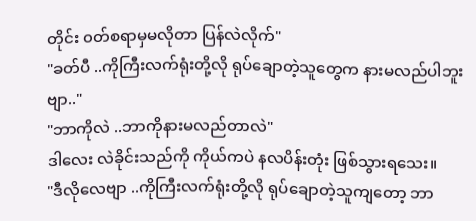တိုင်း ၀တ်စရာမှမလိုတာ ပြန်လဲလိုက်"
"ခတ်ပီ ..ကိုကြီးလက်ရုံးတို့လို ရုပ်ချောတဲ့သူတွေက နားမလည်ပါဘူးဗျာ.."
"ဘာကိုလဲ ..ဘာကိုနားမလည်တာလဲ"
ဒါလေး လဲခိုင်းသည်ကို ကိုယ်ကပဲ နလပိန်းတုံး ဖြစ်သွားရသေး။
"ဒီလိုလေဗျာ ..ကိုကြီးလက်ရုံးတို့လို ရုပ်ချောတဲ့သူကျတော့ ဘာ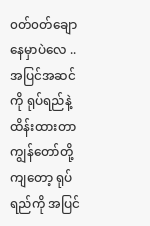၀တ်၀တ်ချောနေမှာပဲလေ ..အပြင်အဆင်ကို ရုပ်ရည်နဲ့ ထိန်းထားတာကျွန်တော်တို့ကျတော့ ရုပ်ရည်ကို အပြင်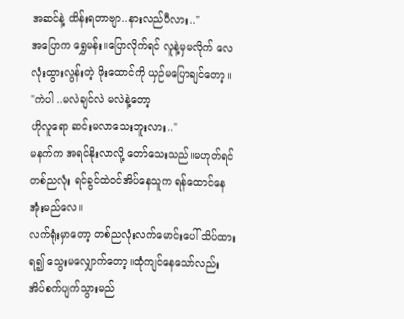အဆင်နဲ့ ထိန်းရတာဗျာ..နားလည်ပီလား.."
အပြောက ရွှေမန်း။ပြောလိုက်ရင် လူနဲ့မှမလိုက် လေလုံးထွားလွန်းတဲ့ ဖိုးထောင်ကို ယှဉ်မပြောချင်တော့။
"ကဲပါ ..မလဲချင်လဲ မလဲနဲ့တော့
ဟိုလူရော ဆင်းမလာသေးဘူးလား.."
မနက်က အရင်နိုးလာလို့ တော်သေးသည်။မဟုတ်ရင် တစ်ညလုံး ရင်ခွင်ထဲ၀င်အိပ်နေသူက ရန်ထောင်နေအုံးမည်လေ။
လက်ရုံးမှာတော့ တစ်ညလုံးလက်မောင်းပေါ် သိပ်ထားရ၍ သွေးမလျှောက်တော့။ထုံကျင်နေသော်လည်း အိပ်စက်ပျက်သွားမည်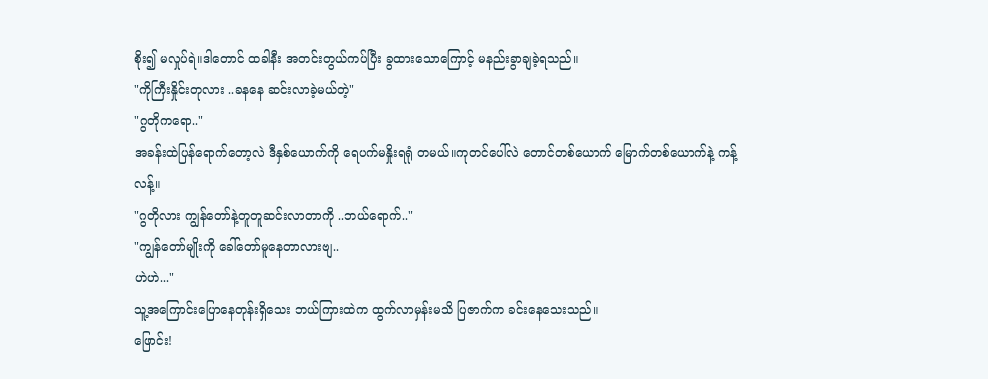စိုး၍ မလှုပ်ရဲ။ဒါတောင် ထခါနီး အတင်းတွယ်ကပ်ပြီး ခွထားသောကြောင့် မနည်းခွာချခဲ့ရသည်။
"ကိုကြီးနှိုင်းတုလား ..ခနနေ ဆင်းလာခဲ့မယ်တဲ့"
"ဂွတိုကရော.."
အခန်းထဲပြန်ရောက်တော့လဲ ဒီနှစ်ယောက်ကို ရေပက်မနှိုးရရုံ တမယ်။ကုတင်ပေါ်လဲ တောင်တစ်ယောက် မြောက်တစ်ယောက်နဲ့ ကန့်လန့်။
"ဂွတိုလား ကျွန်တော်နဲ့တူတူဆင်းလာတာကို ..ဘယ်ရောက်.."
"ကျွန်တော်မျိုးကို ခေါ်တော်မူနေတာလားဗျ..
ဟဲဟဲ..."
သူ့အကြောင်းပြောနေတုန်းရှိသေး ဘယ်ကြားထဲက ထွက်လာမှန်းမသိ ပြဇာက်က ခင်းနေသေးသည်။
ဖြောင်း!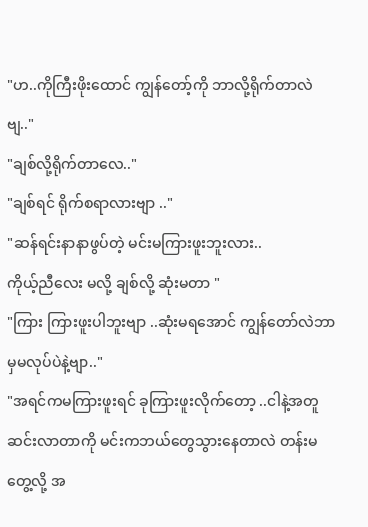"ဟ..ကိုကြီးဖိုးထောင် ကျွန်တော့်ကို ဘာလို့ရိုက်တာလဲဗျ.."
"ချစ်လို့ရိုက်တာလေ.."
"ချစ်ရင် ရိုက်စရာလားဗျာ .."
"ဆန်ရင်းနာနာဖွပ်တဲ့ မင်းမကြားဖူးဘူးလား..
ကိုယ့်ညီလေး မလို့ ချစ်လို့ ဆုံးမတာ "
"ကြား ကြားဖူးပါဘူးဗျာ ..ဆုံးမရအောင် ကျွန်တော်လဲဘာမှမလုပ်ပဲနဲ့ဗျာ.."
"အရင်ကမကြားဖူးရင် ခုကြားဖူးလိုက်တော့ ..ငါနဲ့အတူဆင်းလာတာကို မင်းကဘယ်တွေသွားနေတာလဲ တန်းမတွေ့လို့ အ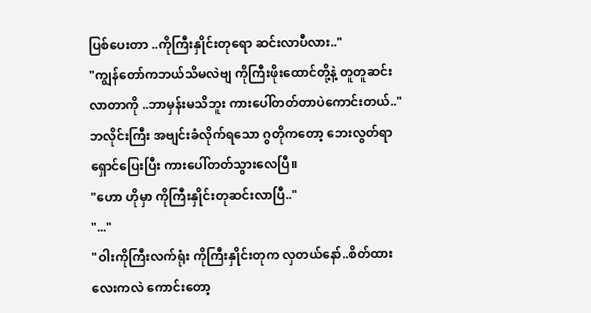ပြစ်ပေးတာ ..ကိုကြီးနှိုင်းတုရော ဆင်းလာပီလား.."
"ကျွန်တော်ကဘယ်သိမလဲဗျ ကိုကြီးဖိုးထောင်တို့နဲ့ တူတူဆင်းလာတာကို ..ဘာမှန်းမသိဘူး ကားပေါ်တတ်တာပဲကောင်းတယ်.."
ဘလိုင်းကြီး အဗျင်းခံလိုက်ရသော ဂွတိုကတော့ ဘေးလွတ်ရာ ရှောင်ပြေးပြီး ကားပေါ်တတ်သွားလေပြီ။
"ဟော ဟိုမှာ ကိုကြီးနှိုင်းတုဆင်းလာပြီ.."
"..."
"ဝါးကိုကြီးလက်ရုံး ကိုကြီးနှိုင်းတုက လှတယ်နော်..စိတ်ထားလေးကလဲ ကောင်းတော့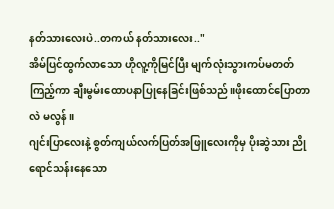နတ်သားလေးပဲ..တကယ် နတ်သားလေး.."
အိမ်ပြင်ထွက်လာသော ဟိုလူ့ကိုမြင်ပြီး မျက်လုံးသွားကပ်မတတ်ကြည့်ကာ ချီးမွမ်းထောပနာပြုနေခြင်းဖြစ်သည်။ဖိုးထောင်ပြောတာလဲ မလွန်။
ဂျင်းပြာလေးနဲ့ စွတ်ကျယ်လက်ပြတ်အဖြူလေးကိုမှ ပိုးဆွဲသား ညိုရောင်သန်းနေသော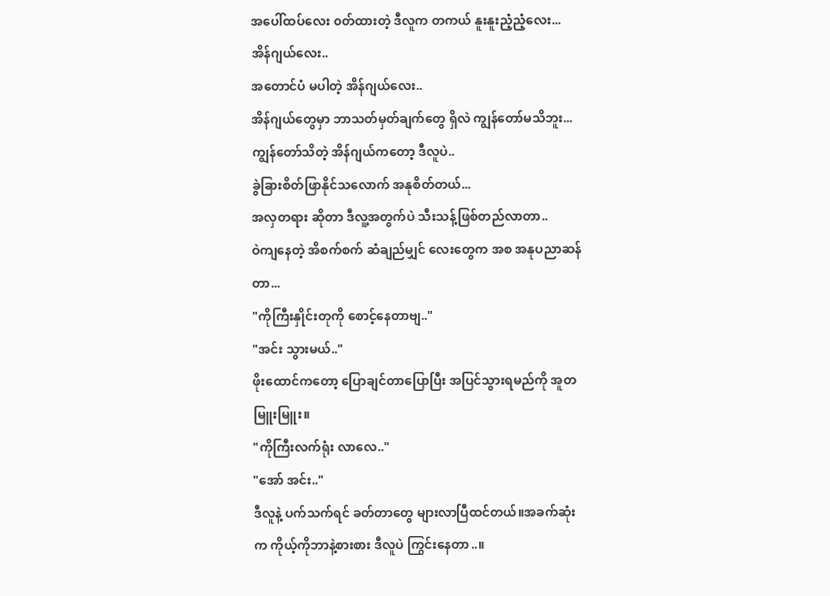အပေါ်ထပ်လေး ၀တ်ထားတဲ့ ဒီလူက တကယ် နူးနူးညံ့ညံ့လေး...
အိန်ဂျယ်လေး..
အတောင်ပံ မပါတဲ့ အိန်ဂျယ်လေး..
အိန်ဂျယ်တွေမှာ ဘာသတ်မှတ်ချက်တွေ ရှိလဲ ကျွန်တော်မသိဘူး...
ကျွန်တော်သိတဲ့ အိန်ဂျယ်ကတော့ ဒီလူပဲ..
ခွဲခြားစိတ်ဖြာနိုင်သလောက် အနုစိတ်တယ်...
အလှတရား ဆိုတာ ဒီလူ့အတွက်ပဲ သီးသန့်ဖြစ်တည်လာတာ..
ဝဲကျနေတဲ့ အိစက်စက် ဆံချည်မျှင် လေးတွေက အစ အနုပညာဆန်တာ...
"ကိုကြီးနှိုင်းတုကို စောင့်နေတာဗျ.."
"အင်း သွားမယ်.."
ဖိုးထောင်ကတော့ ပြောချင်တာပြောပြီး အပြင်သွားရမည်ကို အူတမြူးမြူး။
"ကိုကြီးလက်ရုံး လာလေ.."
"အော် အင်း.."
ဒီလူနဲ့ ပက်သက်ရင် ခတ်တာတွေ များလာပြီထင်တယ်။အခက်ဆုံးက ကိုယ့်ကိုဘာနဲ့စားစား ဒီလူပဲ ကြွင်းနေတာ..။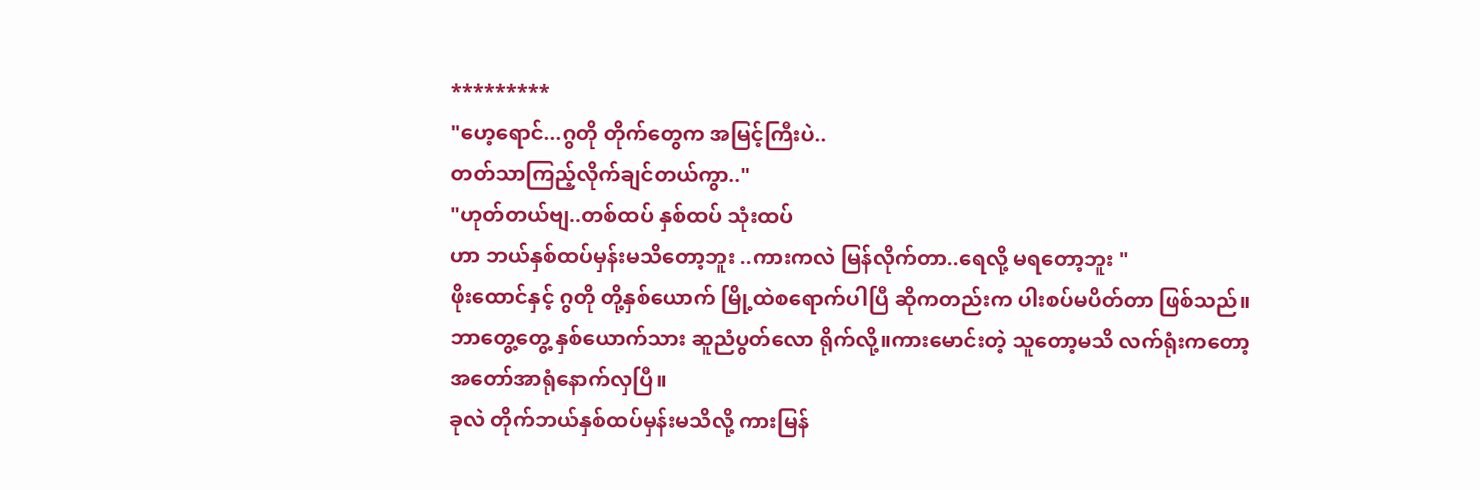*********
"ဟေ့ရောင်...ဂွတို တိုက်တွေက အမြင့်ကြီးပဲ..
တတ်သာကြည့်လိုက်ချင်တယ်ကွာ.."
"ဟုတ်တယ်ဗျ..တစ်ထပ် နှစ်ထပ် သုံးထပ်
ဟာ ဘယ်နှစ်ထပ်မှန်းမသိတော့ဘူး ..ကားကလဲ မြန်လိုက်တာ..ရေလို့ မရတော့ဘူး "
ဖိုးထောင်နှင့် ဂွတို တို့နှစ်ယောက် မြို့ထဲစရောက်ပါပြီ ဆိုကတည်းက ပါးစပ်မပိတ်တာ ဖြစ်သည်။ဘာတွေ့တွေ့ နှစ်ယောက်သား ဆူညံပွတ်လော ရိုက်လို့။ကားမောင်းတဲ့ သူတော့မသိ လက်ရုံးကတော့ အတော်အာရုံနောက်လှပြီ။
ခုလဲ တိုက်ဘယ်နှစ်ထပ်မှန်းမသိလို့ ကားမြန်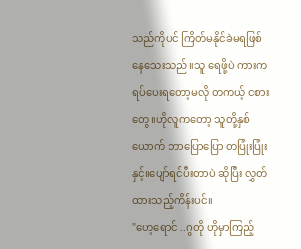သည်ကိုပင် ကြိတ်မနိုင်ခဲမရဖြစ်နေသေးသည်။သူ ရေဖို့ပဲ ကားက ရပ်ပေးရတော့မလို တကယ့် ငစားတွေ။ဟိုလူကတော့ သူတို့နှစ်ယောက် ဘာပြောပြော တပြုံးပြုံးနှင့်။ပျော်ရင်ပီးတာပဲ ဆိုပြီး လွှတ်ထားသည့်ကိန်းပင်။
"ဟေ့ရောင် ..ဂွတို ဟိုမှာကြည့်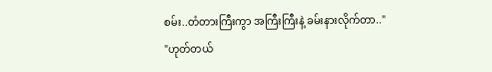စမ်း..တံတားကြီးကွာ အကြီးကြီးနဲ့ ခမ်းနားလိုက်တာ.."
"ဟုတ်တယ်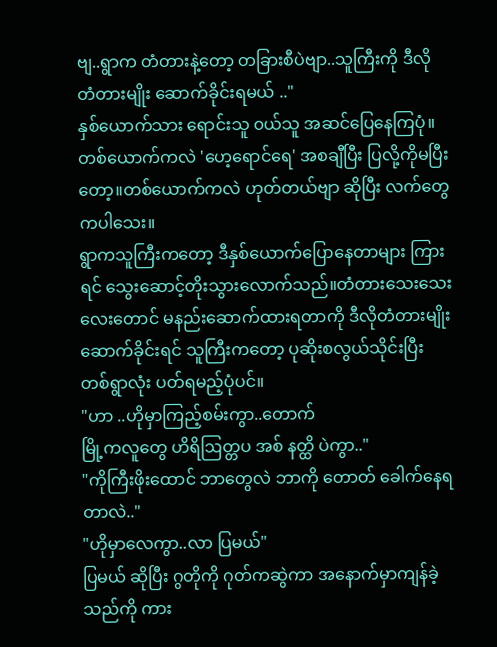ဗျ..ရွာက တံတားနဲ့တော့ တခြားစီပဲဗျာ..သူကြီးကို ဒီလို တံတားမျိုး ဆောက်ခိုင်းရမယ် .."
နှစ်ယောက်သား ရောင်းသူ ၀ယ်သူ အဆင်ပြေနေကြပုံ။တစ်ယောက်ကလဲ 'ဟေ့ရောင်ရေ' အစချီပြီး ပြလို့ကိုမပြီးတော့။တစ်ယောက်ကလဲ ဟုတ်တယ်ဗျာ ဆိုပြီး လက်တွေကပါသေး။
ရွာကသူကြီးကတော့ ဒီနှစ်ယောက်ပြောနေတာများ ကြားရင် သွေးဆောင့်တိုးသွားလောက်သည်။တံတားသေးသေးလေးတောင် မနည်းဆောက်ထားရတာကို ဒီလိုတံတားမျိုး ဆောက်ခိုင်းရင် သူကြီးကတော့ ပုဆိုးစလွယ်သိုင်းပြီး တစ်ရွာလုံး ပတ်ရမည့်ပုံပင်။
"ဟာ ..ဟိုမှာကြည့်စမ်းကွာ..တောက်
မြို့ကလူတွေ ဟိရိဩတ္တပ အစ် နတ္ထိ ပဲကွာ.."
"ကိုကြီးဖိုးထောင် ဘာတွေလဲ ဘာကို တောတ် ခေါက်နေရတာလဲ.."
"ဟိုမှာလေကွာ..လာ ပြမယ်"
ပြမယ် ဆိုပြီး ဂွတိုကို ဂုတ်ကဆွဲကာ အနောက်မှာကျန်ခဲ့သည်ကို ကား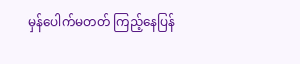မှန်ပေါက်မတတ် ကြည့်နေပြန်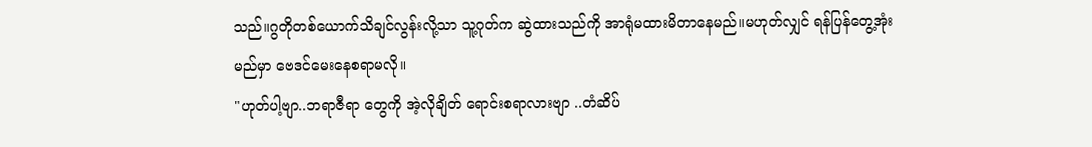သည်။ဂွတိုတစ်ယောက်သိချင်လွန်းလို့သာ သူ့ဂုတ်က ဆွဲထားသည်ကို အာရုံမထားမိတာနေမည်။မဟုတ်လျှင် ရန်ပြန်တွေ့အုံးမည်မှာ ဗေဒင်မေးနေစရာမလို။
"ဟုတ်ပါ့ဗျာ..ဘရာဇီရာ တွေကို အဲ့လိုချိတ် ရောင်းစရာလားဗျာ ..တံဆိပ်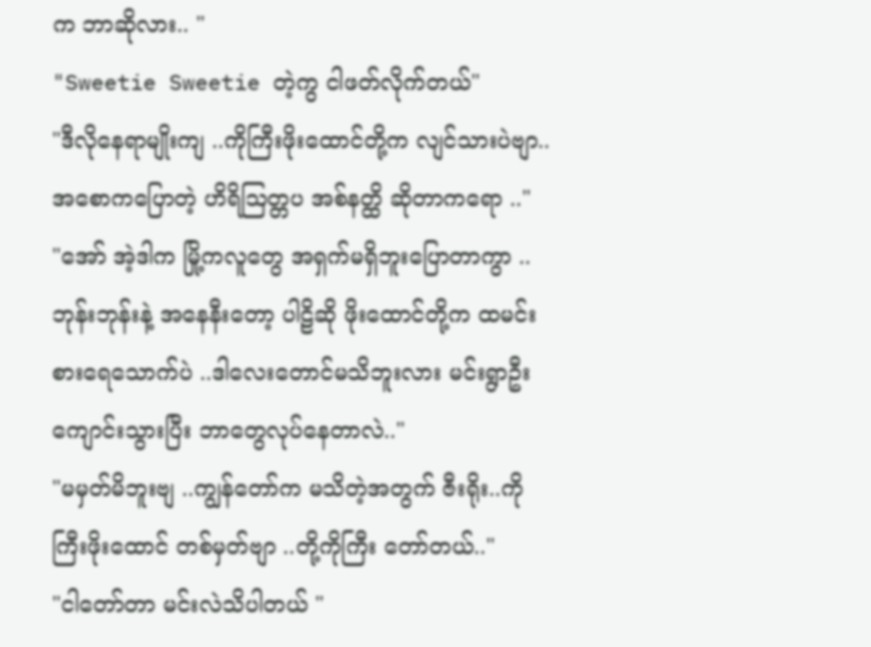က ဘာဆိုလား.. "
"Sweetie Sweetie တဲ့ကွ ငါဖတ်လိုက်တယ်"
"ဒီလိုနေရာမျိုးကျ ..ကိုကြီးဖိုးထောင်တို့က လျင်သားပဲဗျာ.. အစောကပြောတဲ့ ဟိရိဩတ္တပ အစ်နတ္ထိ ဆိုတာကရော .."
"အော် အဲ့ဒါက မြို့ကလူတွေ အရှက်မရှိဘူးပြောတာကွာ ..ဘုန်းဘုန်းနဲ့ အနေနီးတော့ ပါဠိဆို ဖိုးထောင်တို့က ထမင်းစားရေသောက်ပဲ ..ဒါလေးတောင်မသိဘူးလား မင်းရွာဦးကျောင်းသွားပြီး ဘာတွေလုပ်နေတာလဲ.."
"မမှတ်မိဘူးဗျ ..ကျွန်တော်က မသိတဲ့အတွက် ဇီးရိုး..ကိုကြီးဖိုးထောင် တစ်မှတ်ဗျာ ..တို့ကိုကြီး တော်တယ်.."
"ငါတော်တာ မင်းလဲသိပါတယ် "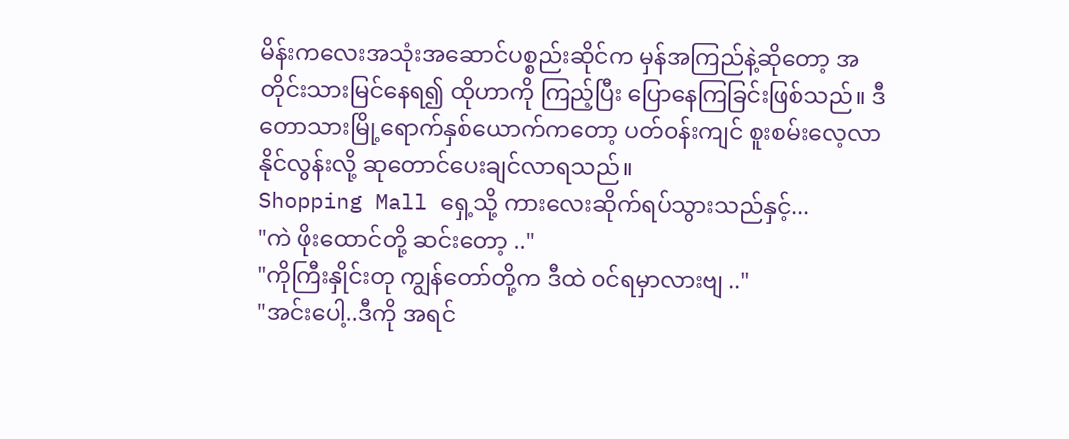မိန်းကလေးအသုံးအဆောင်ပစ္စည်းဆိုင်က မှန်အကြည်နဲ့ဆိုတော့ အတိုင်းသားမြင်နေရ၍ ထိုဟာကို ကြည့်ပြီး ပြောနေကြခြင်းဖြစ်သည်။ ဒီတောသားမြို့ရောက်နှစ်ယောက်ကတော့ ပတ်၀န်းကျင် စူးစမ်းလေ့လာနိုင်လွန်းလို့ ဆုတောင်ပေးချင်လာရသည်။
Shopping Mall ရှေ့သို့ ကားလေးဆိုက်ရပ်သွားသည်နှင့်...
"ကဲ ဖိုးထောင်တို့ ဆင်းတော့ .."
"ကိုကြီးနှိုင်းတု ကျွန်တော်တို့က ဒီထဲ ၀င်ရမှာလားဗျ .."
"အင်းပေါ့..ဒီကို အရင်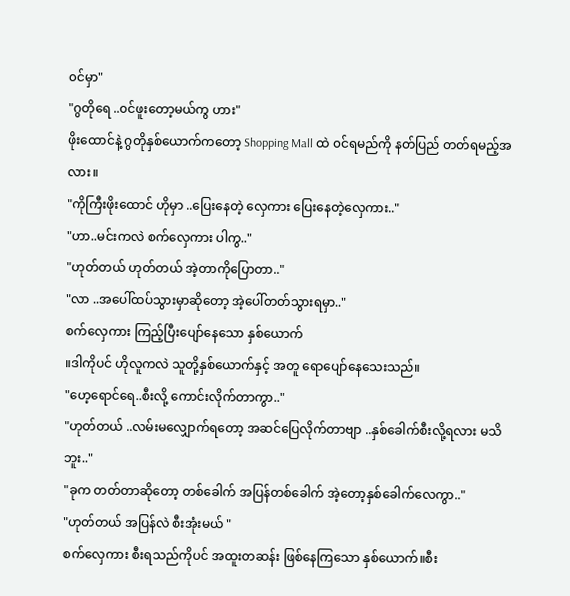၀င်မှာ"
"ဂွတိုရေ ..၀င်ဖူးတော့မယ်ကွ ဟား"
ဖိုးထောင်နဲ့ ဂွတိုနှစ်ယောက်ကတော့ Shopping Mall ထဲ ၀င်ရမည်ကို နတ်ပြည် တတ်ရမည့်အလား။
"ကိုကြီးဖိုးထောင် ဟိုမှာ ..ပြေးနေတဲ့ လှေကား ပြေးနေတဲ့လှေကား.."
"ဟာ..မင်းကလဲ စက်လှေကား ပါကွ.."
"ဟုတ်တယ် ဟုတ်တယ် အဲ့တာကိုပြောတာ.."
"လာ ..အပေါ်ထပ်သွားမှာဆိုတော့ အဲ့ပေါ်တတ်သွားရမှာ.."
စက်လှေကား ကြည့်ပြီးပျော်နေသော နှစ်ယောက်
။ဒါကိုပင် ဟိုလူကလဲ သူတို့နှစ်ယောက်နှင့် အတူ ရောပျော်နေသေးသည်။
"ဟေ့ရောင်ရေ..စီးလို့ ကောင်းလိုက်တာကွာ.."
"ဟုတ်တယ် ..လမ်းမလျှောက်ရတော့ အဆင်ပြေလိုက်တာဗျာ ..နှစ်ခေါက်စီးလို့ရလား မသိဘူး.."
"ခုက တတ်တာဆိုတော့ တစ်ခေါက် အပြန်တစ်ခေါက် အဲ့တော့နှစ်ခေါက်လေကွာ.."
"ဟုတ်တယ် အပြန်လဲ စီးအုံးမယ် "
စက်လှေကား စီးရသည်ကိုပင် အထူးတဆန်း ဖြစ်နေကြသော နှစ်ယောက်။စီး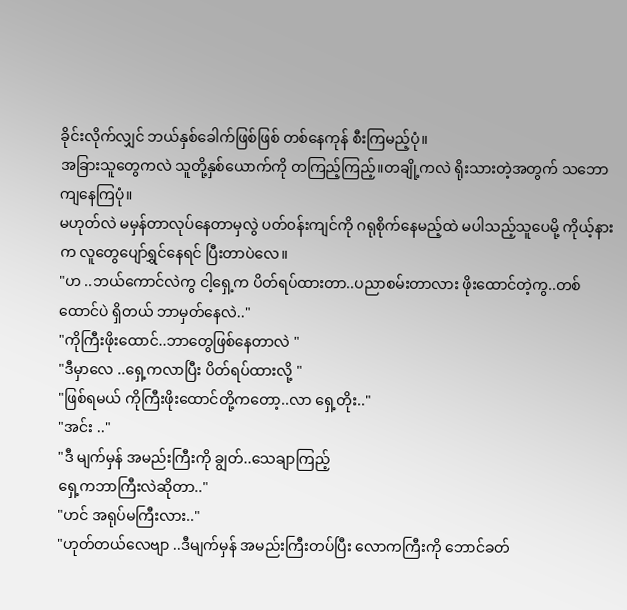ခိုင်းလိုက်လျှင် ဘယ်နှစ်ခေါက်ဖြစ်ဖြစ် တစ်နေကုန် စီးကြမည့်ပုံ။
အခြားသူတွေကလဲ သူတို့နှစ်ယောက်ကို တကြည့်ကြည့်။တချို့ကလဲ ရိုးသားတဲ့အတွက် သဘောကျနေကြပုံ။
မဟုတ်လဲ မမှန်တာလုပ်နေတာမှလွဲ ပတ်၀န်းကျင်ကို ဂရုစိုက်နေမည့်ထဲ မပါသည့်သူပေမို့ ကိုယ့်နားက လူတွေပျော်ရွှင်နေရင် ပြီးတာပဲလေ။
"ဟ ..ဘယ်ကောင်လဲကွ ငါ့ရှေ့က ပိတ်ရပ်ထားတာ..ပညာစမ်းတာလား ဖိုးထောင်တဲ့ကွ..တစ်ထောင်ပဲ ရှိတယ် ဘာမှတ်နေလဲ.."
"ကိုကြီးဖိုးထောင်..ဘာတွေဖြစ်နေတာလဲ "
"ဒီမှာလေ ..ရှေ့ကလာပြီး ပိတ်ရပ်ထားလို့ "
"ဖြစ်ရမယ် ကိုကြီးဖိုးထောင်တို့ကတော့..လာ ရှေ့တိုး.."
"အင်း .."
"ဒီ မျက်မှန် အမည်းကြီးကို ချွတ်..သေချာကြည့်
ရှေ့ကဘာကြီးလဲဆိုတာ.."
"ဟင် အရုပ်မကြီးလား.."
"ဟုတ်တယ်လေဗျာ ..ဒီမျက်မှန် အမည်းကြီးတပ်ပြီး လောကကြီးကို ဘောင်ခတ်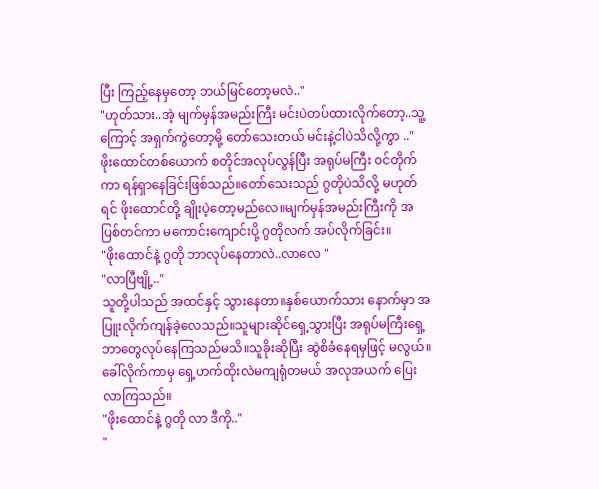ပြီး ကြည့်နေမှတော့ ဘယ်မြင်တော့မလဲ.."
"ဟုတ်သား..အဲ့ မျက်မှန်အမည်းကြီး မင်းပဲတပ်ထားလိုက်တော့..သူ့ကြောင့် အရှက်ကွဲတော့မို့ တော်သေးတယ် မင်းနဲ့ငါပဲသိလို့ကွာ .."
ဖိုးထောင်တစ်ယောက် စတိုင်အလုပ်လွန်ပြီး အရုပ်မကြီး ၀င်တိုက်ကာ ရန်ရှာနေခြင်းဖြစ်သည်။တော်သေးသည် ဂွတိုပဲသိလို့ မဟုတ်ရင် ဖိုးထောင်တို့ ချိုးပဲ့တော့မည်လေ။မျက်မှန်အမည်းကြီးကို အပြစ်တင်ကာ မကောင်းကျောင်းပို့ ဂွတိုလက် အပ်လိုက်ခြင်း။
"ဖိုးထောင်နဲ့ ဂွတို ဘာလုပ်နေတာလဲ..လာလေ "
"လာပြီဗျို့.."
သူတို့ပါသည် အထင်နှင့် သွားနေတာ။နှစ်ယောက်သား နောက်မှာ အပြူးလိုက်ကျန်ခဲ့လေသည်။သူများဆိုင်ရှေ့သွားပြီး အရုပ်မကြီးရှေ့ ဘာတွေလုပ်နေကြသည်မသိ။သူခိုးဆိုပြီး ဆွဲစိခံနေရမှဖြင့် မလွယ်။
ခေါ်လိုက်ကာမှ ရှေ့ဟက်ထိုးလဲမကျရုံတမယ် အလုအယက် ပြေးလာကြသည်။
"ဖိုးထောင်နဲ့ ဂွတို လာ ဒီကို.."
"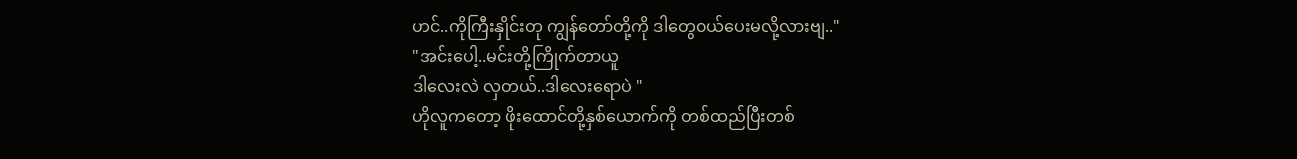ဟင်..ကိုကြီးနှိုင်းတု ကျွန်တော်တို့ကို ဒါတွေ၀ယ်ပေးမလို့လားဗျ.."
"အင်းပေါ့..မင်းတို့ကြိုက်တာယူ
ဒါလေးလဲ လှတယ်..ဒါလေးရောပဲ "
ဟိုလူကတော့ ဖိုးထောင်တို့နှစ်ယောက်ကို တစ်ထည်ပြီးတစ်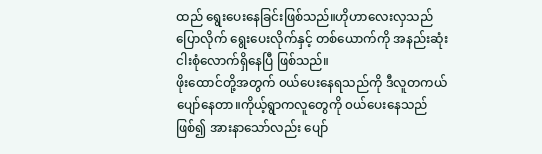ထည် ရွေးပေးနေခြင်းဖြစ်သည်။ဟိုဟာလေးလှသည်ပြောလိုက် ရွေးပေးလိုက်နှင့် တစ်ယောက်ကို အနည်းဆုံးငါးစုံလောက်ရှိနေပြီ ဖြစ်သည်။
ဖိုးထောင်တို့အတွက် ၀ယ်ပေးနေရသည်ကို ဒီလူတကယ်ပျော်နေတာ။ကိုယ့်ရွာကလူတွေကို ၀ယ်ပေးနေသည်ဖြစ်၍ အားနာသော်လည်း ပျော်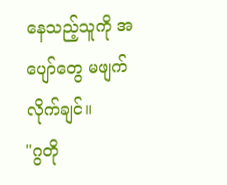နေသည့်သူကို အပျော်တွေ မဖျက်လိုက်ချင်။
"ဂွတို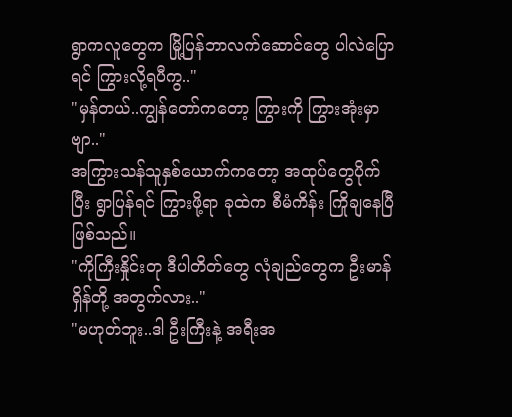ရွာကလူတွေက မြို့ပြန်ဘာလက်ဆောင်တွေ ပါလဲပြောရင် ကြွားလို့ရပီကွ.."
"မှန်တယ်..ကျွန်တော်ကတော့ ကြွားကို ကြွားအုံးမှာဗျာ.."
အကြွားသန်သူနှစ်ယောက်ကတော့ အထုပ်တွေပိုက်ပြီး ရွာပြန်ရင် ကြွားဖို့ရာ ခုထဲက စီမံကိန်း ကြိုချနေပြီ ဖြစ်သည်။
"ကိုကြီးနှိုင်းတု ဒီပါတိတ်တွေ လုံချည်တွေက ဦးမာန်ရှိန်တို့ အတွက်လား.."
"မဟုတ်ဘူး..ဒါ ဦးကြီးနဲ့ အရီးအ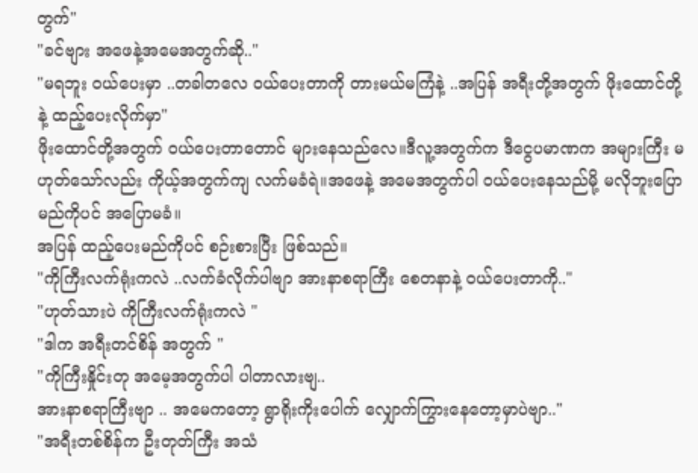တွက်"
"ခင်ဗျား အဖေနဲ့အမေအတွက်ဆို.."
"မရဘူး ၀ယ်ပေးမှာ ..တခါတလေ ၀ယ်ပေးတာကို တားမယ်မကြံနဲ့ ..အပြန် အရီးတို့အတွက် ဖိုးထောင်တို့နဲ့ ထည့်ပေးလိုက်မှာ"
ဖိုးထောင်တို့အတွက် ၀ယ်ပေးတာတောင် များနေသည်လေ။ဒီလူ့အတွက်က ဒီငွေပမာဏက အများကြီး မဟုတ်သော်လည်း ကိုယ့်အတွက်ကျ လက်မခံရဲ။အဖေနဲ့ အမေအတွက်ပါ ၀ယ်ပေးနေသည်မို့ မလိုဘူးပြောမည်ကိုပင် အပြောမခံ။
အပြန် ထည့်ပေးမည်ကိုပင် စဉ်းစားပြီး ဖြစ်သည်။
"ကိုကြီးလက်ရုံးကလဲ ..လက်ခံလိုက်ပါဗျာ အားနာစရာကြီး စေတနာနဲ့ ၀ယ်ပေးတာကို.."
"ဟုတ်သားပဲ ကိုကြီးလက်ရုံးကလဲ "
"ဒါက အရီးတင်စိန် အတွက် "
"ကိုကြီးနှိုင်းတု အမေ့အတွက်ပါ ပါတာလားဗျ..
အားနာစရာကြီးဗျာ .. အမေကတော့ ရွာရိုးကိုးပေါက် လျှောက်ကြွားနေတော့မှာပဲဗျာ.."
"အရီးတစ်စိန်က ဦးတုတ်ကြီး အသံ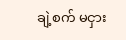ချဲ့စက် မငှား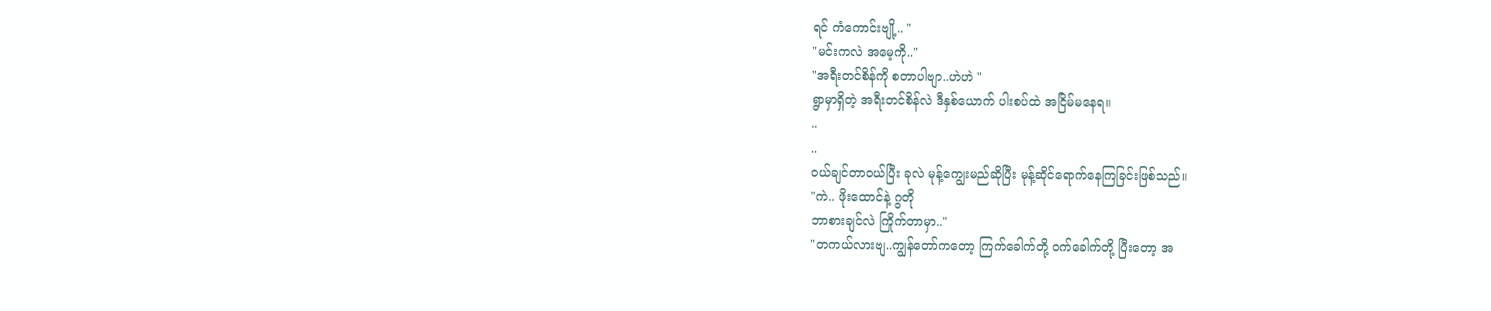ရင် ကံကောင်းဗျို့.. "
"မင်းကလဲ အမေ့ကို.."
"အရီးတင်စိန်ကို စတာပါဗျာ..ဟဲဟဲ "
ရွာမှာရှိတဲ့ အရီးတင်စိန်လဲ ဒီနှစ်ယောက် ပါးစပ်ထဲ အငြိမ်မနေရ။
..
..
၀ယ်ချင်တာ၀ယ်ပြီး ခုလဲ မုန့်ကျွေးမည်ဆိုပြီး မုန့်ဆိုင်ရောက်နေကြခြင်းဖြစ်သည်။
"ကဲ.. ဖိုးထောင်နဲ့ ဂွတို
ဘာစားချင်လဲ ကြိုက်တာမှာ.."
"တကယ်လားဗျ..ကျွန်တော်ကတော့ ကြက်ခေါက်တို့ ၀က်ခေါက်တို့ ပြီးတော့ အ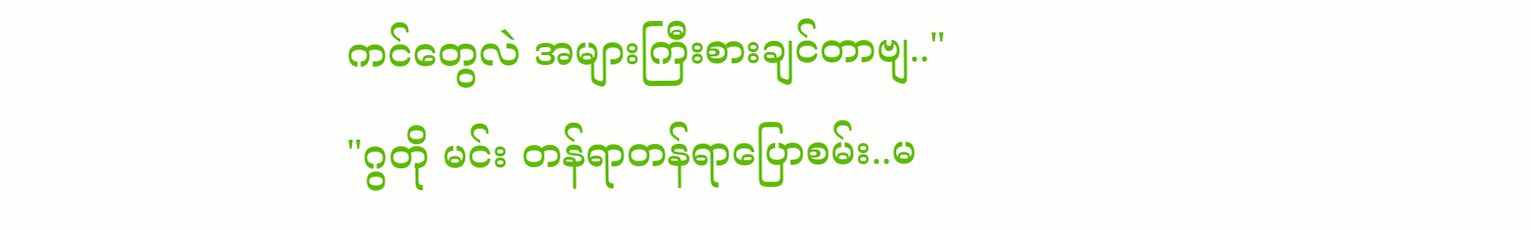ကင်တွေလဲ အများကြီးစားချင်တာဗျ.."
"ဂွတို မင်း တန်ရာတန်ရာပြောစမ်း..မ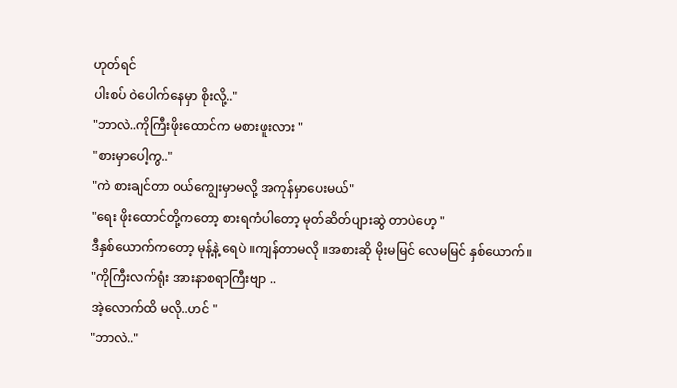ဟုတ်ရင်
ပါးစပ် ဝဲပေါက်နေမှာ စိုးလို့.."
"ဘာလဲ..ကိုကြီးဖိုးထောင်က မစားဖူးလား "
"စားမှာပေါ့ကွ.."
"ကဲ စားချင်တာ ၀ယ်ကျွေးမှာမလို့ အကုန်မှာပေးမယ်"
"ရေး ဖိုးထောင်တို့ကတော့ စားရကံပါတော့ မုတ်ဆိတ်ပျားဆွဲ တာပဲဟေ့ "
ဒီနှစ်ယောက်ကတော့ မုန့်နဲ့ ရေပဲ ။ကျန်တာမလို ။အစားဆို မိုးမမြင် လေမမြင် နှစ်ယောက်။
"ကိုကြီးလက်ရုံး အားနာစရာကြီးဗျာ ..
အဲ့လောက်ထိ မလို..ဟင် "
"ဘာလဲ.."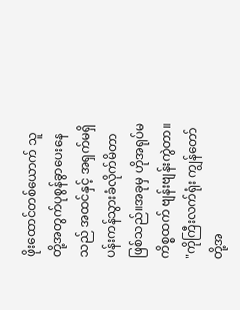ဖိုးထောင်တစ်ယောက် သူတို့အတွက်ပုစွန်ခွာပေးနေသည် အထင်နှင့် အရှက်မရှိ ပန်းကန်သွားခံလိုက်မိတာ ဖြစ်သည်။အခုမှ ဟိုအရုပ်မကိစ္စထက် ဗျန်းဗျန်းကွဲတာ။
"ကိုကြီးလက်ရုံး ကျွန်တော်တို့အ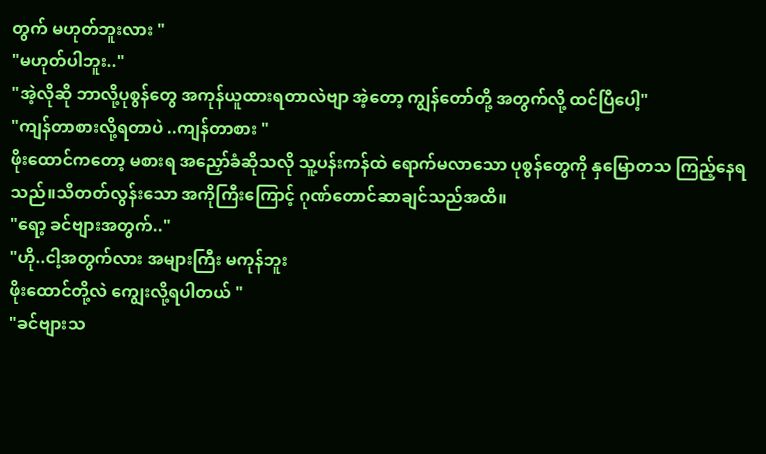တွက် မဟုတ်ဘူးလား "
"မဟုတ်ပါဘူး.."
"အဲ့လိုဆို ဘာလို့ပုစွန်တွေ အကုန်ယူထားရတာလဲဗျာ အဲ့တော့ ကျွန်တော်တို့ အတွက်လို့ ထင်ပြီပေါ့"
"ကျန်တာစားလို့ရတာပဲ ..ကျန်တာစား "
ဖိုးထောင်ကတော့ မစားရ အညှော်ခံဆိုသလို သူ့ပန်းကန်ထဲ ရောက်မလာသော ပုစွန်တွေကို နှမြောတသ ကြည့်နေရသည်။သိတတ်လွန်းသော အကိုကြီးကြောင့် ဂုဏ်တောင်ဆာချင်သည်အထိ။
"ရော့ ခင်ဗျားအတွက်.."
"ဟို..ငါ့အတွက်လား အများကြီး မကုန်ဘူး
ဖိုးထောင်တို့လဲ ကျွေးလို့ရပါတယ် "
"ခင်ဗျားသ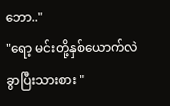ဘော.."
"ရော့ မင်းတို့နှစ်ယောက်လဲ ခွာပြီးသားစား "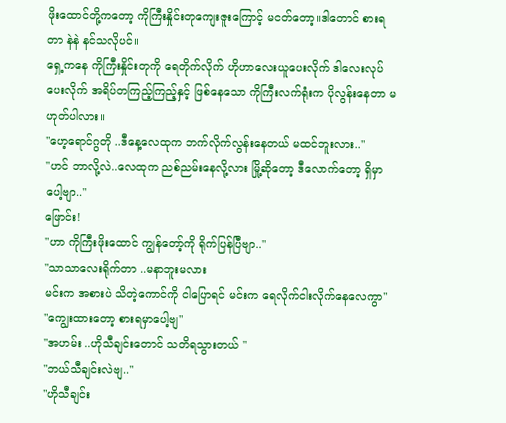ဖိုးထောင်တို့ကတော့ ကိုကြီးနှိုင်းတုကျေးဇူးကြောင့် မငတ်တော့။ဒါတောင် စားရတာ နဲနဲ နင်သလိုပင်။
ရှေ့ကနေ ကိုကြီးနှိုင်းတုကို ရေတိုက်လိုက် ဟိုဟာလေးယူပေးလိုက် ဒါလေးလုပ်ပေးလိုက် အရိပ်တကြည့်ကြည့်နှင့် ဖြစ်နေသော ကိုကြီးလက်ရုံးက ပိုလွန်းနေတာ မဟုတ်ပါလား။
"ဟေ့ရောင်ဂွတို ..ဒီနေ့လေထုက ဘက်လိုက်လွန်းနေတယ် မထင်ဘူးလား.."
"ဟင် ဘာလို့လဲ..လေထုက ညစ်ညမ်းနေလို့လား မြို့ဆိုတော့ ဒီလောက်တော့ ရှိမှာပေါ့ဗျာ.."
ဖြောင်း!
"ဟာ ကိုကြီးဖိုးထောင် ကျွန်တော့်ကို ရိုက်ပြန်ပြီဗျာ.."
"သာသာလေးရိုက်တာ ..မနာဘူးမလား
မင်းက အစားပဲ သိတဲ့ကောင်ကို ငါပြောရင် မင်းက ရေလိုက်ငါးလိုက်နေလေကွာ"
"ကျွေးထားတော့ စားရမှာပေါ့ဗျ"
"အဟမ်း ..ဟိုသီချင်းတောင် သတိရသွားတယ် "
"ဘယ်သီချင်းလဲဗျ.."
"ဟိုသီချင်း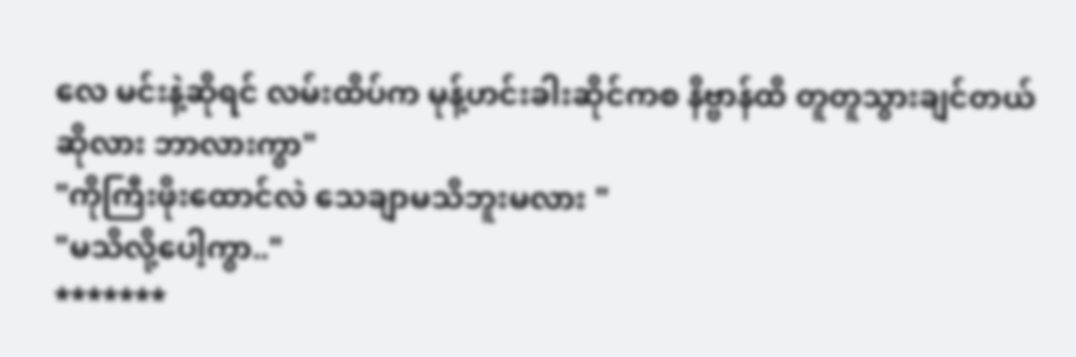လေ မင်းနဲ့ဆိုရင် လမ်းထိပ်က မုန့်ဟင်းခါးဆိုင်ကစ နိဗ္ဗာန်ထိ တူတူသွားချင်တယ်ဆိုလား ဘာလားကွာ"
"ကိုကြီးဖိုးထောင်လဲ သေချာမသိဘူးမလား "
"မသိလို့ပေါ့ကွာ.."
*******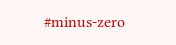#minus-zero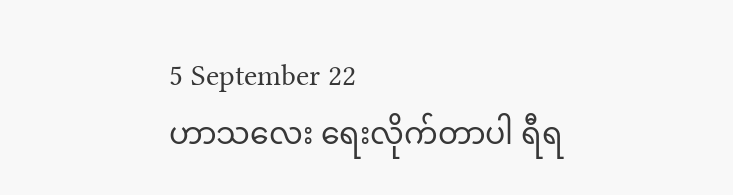5 September 22
ဟာသလေး ရေးလိုက်တာပါ ရီရ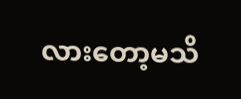လားတော့မသိ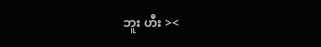ဘူး ဟီး ><